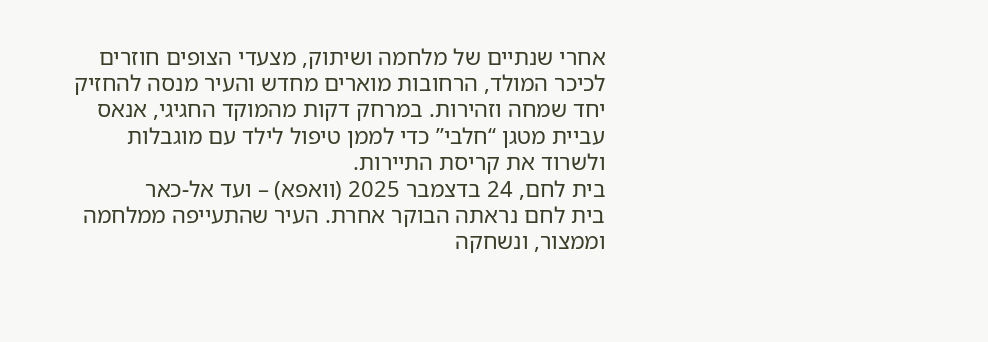אחרי שנתיים של מלחמה ושיתוק, מצעדי הצופים חוזרים לכיכר המולד, הרחובות מוארים מחדש והעיר מנסה להחזיק יחד שמחה וזהירות. במרחק דקות מהמוקד החגיגי, אנאס עביית מטגן “חלבי” כדי לממן טיפול לילד עם מוגבלות ולשרוד את קריסת התיירות.
בית לחם, 24 בדצמבר 2025 (וואפא) – ועד אל-כאר
בית לחם נראתה הבוקר אחרת. העיר שהתעייפה ממלחמה וממצור, ונשחקה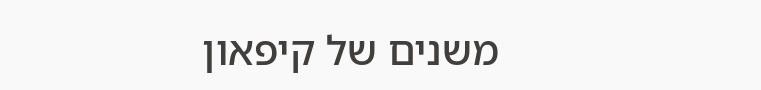משנים של קיפאון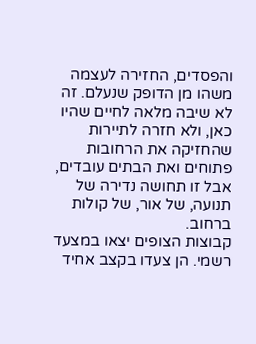והפסדים, החזירה לעצמה משהו מן הדופק שנעלם. זה לא שיבה מלאה לחיים שהיו כאן, ולא חזרה לתיירות שהחזיקה את הרחובות פתוחים ואת הבתים עובדים, אבל זו תחושה נדירה של תנועה, של אור, של קולות ברחוב.
קבוצות הצופים יצאו במצעד רשמי. הן צעדו בקצב אחיד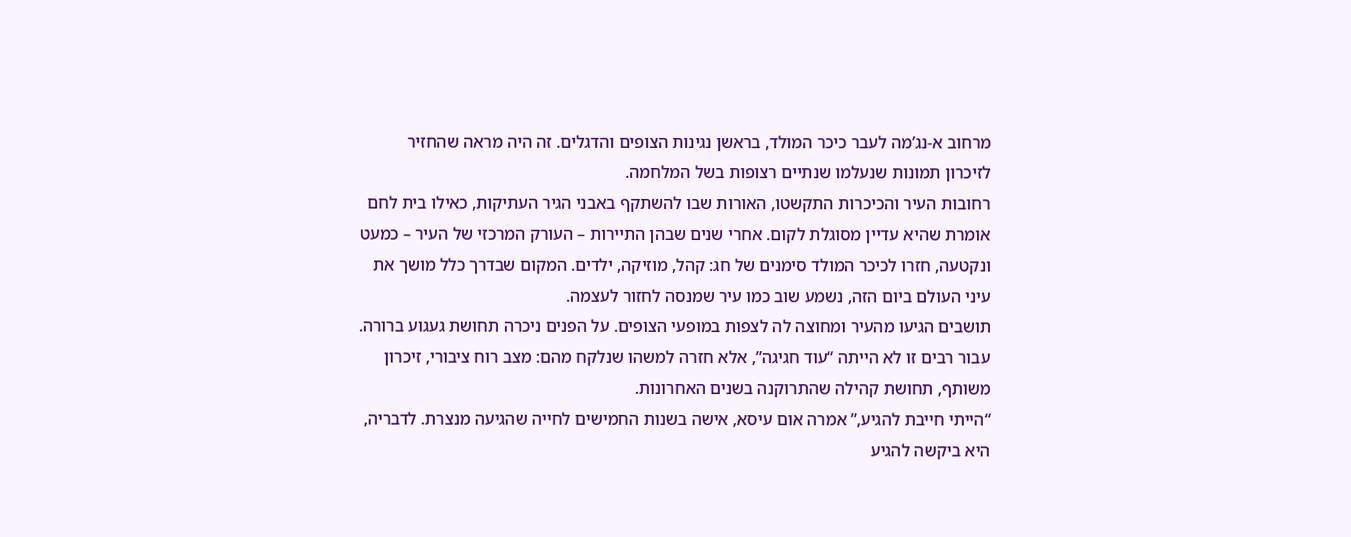מרחוב א-נג’מה לעבר כיכר המולד, בראשן נגינות הצופים והדגלים. זה היה מראה שהחזיר לזיכרון תמונות שנעלמו שנתיים רצופות בשל המלחמה.
רחובות העיר והכיכרות התקשטו, האורות שבו להשתקף באבני הגיר העתיקות, כאילו בית לחם אומרת שהיא עדיין מסוגלת לקום. אחרי שנים שבהן התיירות – העורק המרכזי של העיר – כמעט ונקטעה, חזרו לכיכר המולד סימנים של חג: קהל, מוזיקה, ילדים. המקום שבדרך כלל מושך את עיני העולם ביום הזה, נשמע שוב כמו עיר שמנסה לחזור לעצמה.
תושבים הגיעו מהעיר ומחוצה לה לצפות במופעי הצופים. על הפנים ניכרה תחושת געגוע ברורה. עבור רבים זו לא הייתה “עוד חגיגה”, אלא חזרה למשהו שנלקח מהם: מצב רוח ציבורי, זיכרון משותף, תחושת קהילה שהתרוקנה בשנים האחרונות.
“הייתי חייבת להגיע,” אמרה אום עיסא, אישה בשנות החמישים לחייה שהגיעה מנצרת. לדבריה, היא ביקשה להגיע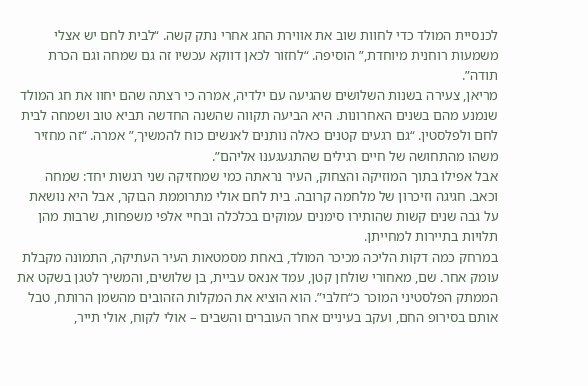לכנסיית המולד כדי לחוות שוב את אווירת החג אחרי נתק קשה. “לבית לחם יש אצלי משמעות רוחנית מיוחדת,” הוסיפה. “לחזור לכאן דווקא עכשיו זה גם שמחה וגם הכרת תודה”.
מריאן, צעירה בשנות השלושים שהגיעה עם ילדיה, אמרה כי רצתה שהם יחוו את חג המולד שנמנע מהם בשנים האחרונות. היא הביעה תקווה שהשנה החדשה תביא טוב ושמחה לבית לחם ולפלסטין. “גם רגעים קטנים כאלה נותנים לאנשים כוח להמשיך,” אמרה. “זה מחזיר משהו מהתחושה של חיים רגילים שהתגעגענו אליהם”.
אבל אפילו בתוך המוזיקה והצחוק, העיר נראתה כמי שמחזיקה שני רגשות יחד: שמחה וכאב. חגיגה וזיכרון של מלחמה קרובה. בית לחם אולי מתרוממת הבוקר, אבל היא נושאת על גבה שנים קשות שהותירו סימנים עמוקים בכלכלה ובחיי אלפי משפחות, שרבות מהן תלויות בתיירות למחייתן.
במרחק כמה דקות הליכה מכיכר המולד, באחת מסמטאות העיר העתיקה, התמונה מקבלת עומק אחר. שם, מאחורי שולחן קטן, עמד אנאס עביית, בן שלושים, והמשיך לטגן בשקט את הממתק הפלסטיני המוכר כ“חלבי”. הוא הוציא את המקלות הזהובים מהשמן הרותח, טבל אותם בסירופ החם, ועקב בעיניים אחר העוברים והשבים – אולי לקוח, אולי תייר,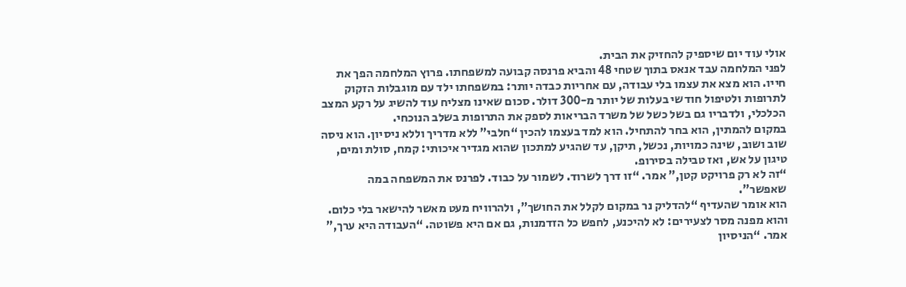אולי עוד יום שיספיק להחזיק את הבית.
לפני המלחמה עבד אנאס בתוך שטחי 48 והביא פרנסה קבועה למשפחתו. פרוץ המלחמה הפך את חייו. הוא מצא את עצמו בלי עבודה, עם אחריות כבדה יותר: במשפחתו ילד עם מוגבלות הזקוק לתרופות ולטיפול חודשי בעלות של יותר מ-300 דולר. סכום שאינו מצליח עוד להשיג על רקע המצב הכלכלי, ולדבריו גם בשל כשל של משרד הבריאות לספק את התרופות בשלב הנוכחי.
במקום להמתין, הוא בחר להתחיל. הוא למד בעצמו להכין “חלבי” ללא מדריך וללא ניסיון. הוא ניסה שוב ושוב, שינה כמויות, נכשל, תיקן, עד שהגיע למתכון שהוא מגדיר איכותי: קמח, סולת ומים, טיגון על אש, ואז טבילה בסירופ.
“זה לא רק פרויקט קטן,” אמר. “זו דרך לשרוד. לשמור על כבוד. לפרנס את המשפחה במה שאפשר”.
הוא אומר שהעדיף “להדליק נר במקום לקלל את החושך”, ולהרוויח מעט מאשר להישאר בלי כלום. והוא מפנה מסר לצעירים: לא להיכנע, לחפש כל הזדמנות, גם אם היא פשוטה. “העבודה היא ערך,” אמר. “הניסיון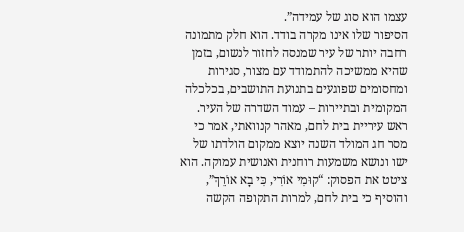עצמו הוא סוג של עמידה”.
הסיפור שלו אינו מקרה בודד. הוא חלק מתמונה רחבה יותר של עיר שמנסה לחזור לנשום, בזמן שהיא ממשיכה להתמודד עם מצור, סגירות ומחסומים שפוגעים בתנועת התושבים, בכלכלה המקומית ובתיירות – עמוד השדרה של העיר.
ראש עיריית בית לחם, מאהר קנוואתי, אמר כי מסר חג המולד השנה יוצא ממקום הולדתו של ישו ונושא משמעות רוחנית ואנושית עמוקה. הוא ציטט את הפסוק: “קוּמִי אוֹרִי, כִּי בָא אוֹרֵךְ”, והוסיף כי בית לחם, למרות התקופה הקשה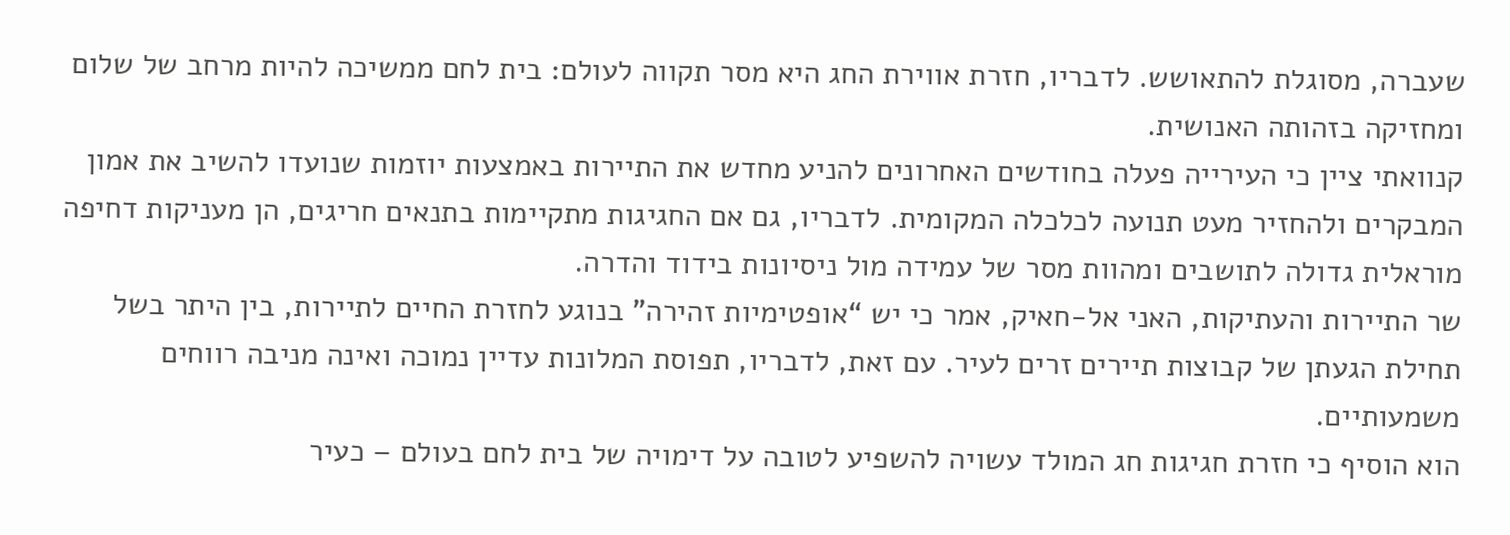שעברה, מסוגלת להתאושש. לדבריו, חזרת אווירת החג היא מסר תקווה לעולם: בית לחם ממשיכה להיות מרחב של שלום ומחזיקה בזהותה האנושית.
קנוואתי ציין כי העירייה פעלה בחודשים האחרונים להניע מחדש את התיירות באמצעות יוזמות שנועדו להשיב את אמון המבקרים ולהחזיר מעט תנועה לכלכלה המקומית. לדבריו, גם אם החגיגות מתקיימות בתנאים חריגים, הן מעניקות דחיפה מוראלית גדולה לתושבים ומהוות מסר של עמידה מול ניסיונות בידוד והדרה.
שר התיירות והעתיקות, האני אל-חאיק, אמר כי יש “אופטימיות זהירה” בנוגע לחזרת החיים לתיירות, בין היתר בשל תחילת הגעתן של קבוצות תיירים זרים לעיר. עם זאת, לדבריו, תפוסת המלונות עדיין נמוכה ואינה מניבה רווחים משמעותיים.
הוא הוסיף כי חזרת חגיגות חג המולד עשויה להשפיע לטובה על דימויה של בית לחם בעולם – כעיר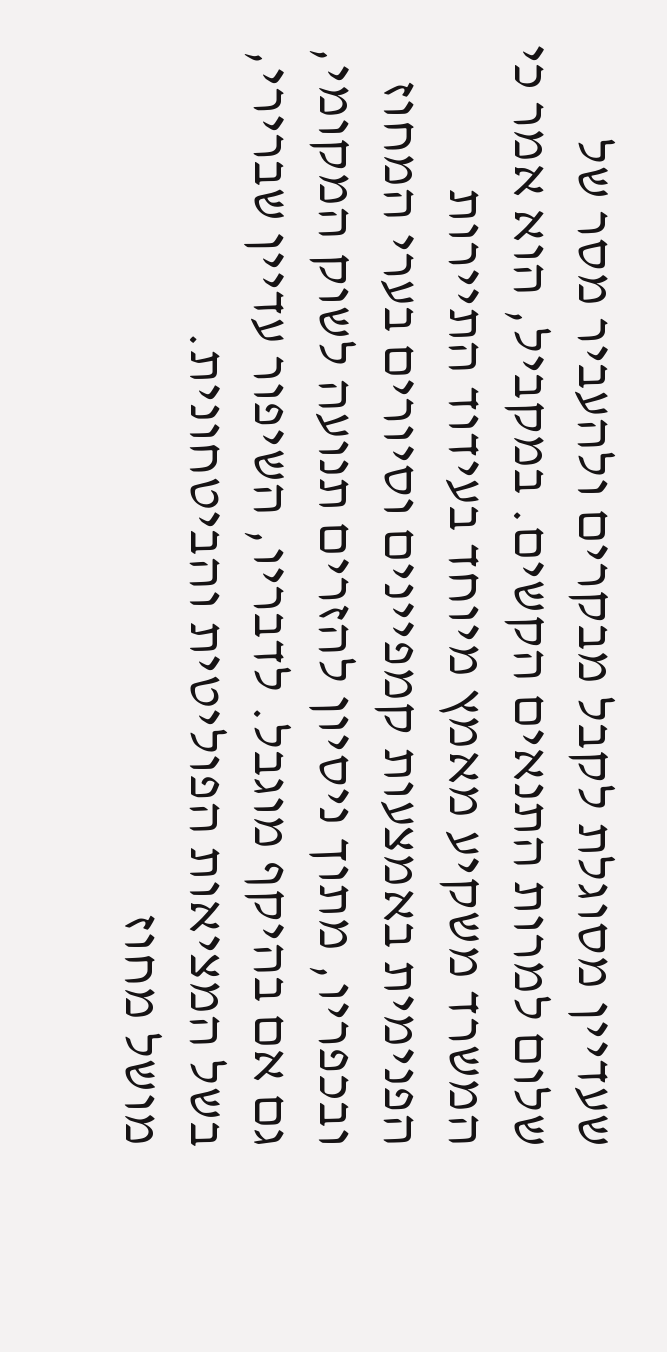שעדיין מסוגלת לקבל מבקרים ולהעביר מסר של שלום למרות התנאים הקשים. במקביל, הוא אמר כי המשרד משקיע מאמץ מיוחד בעידוד התיירות הפנימית באמצעות קמפיינים וסיורים בערי המחוז ובכפריו, מתוך ניסיון להזרים תנועה לשוק המקומי, גם אם בהיקף מוגבל. לדבריו, השיפור עדיין שברירי, בשל המציאות הפוליטית והביטחונית.
מושל מחוז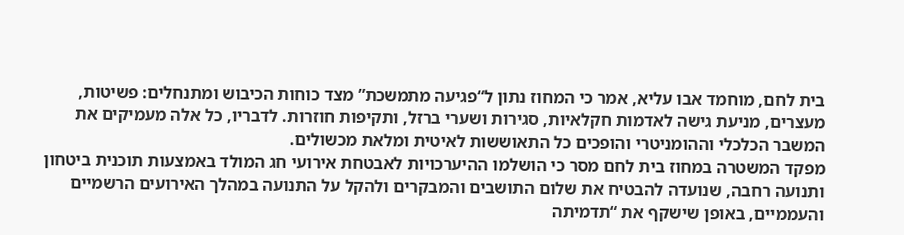בית לחם, מוחמד אבו עליא, אמר כי המחוז נתון ל“פגיעה מתמשכת” מצד כוחות הכיבוש ומתנחלים: פשיטות, מעצרים, מניעת גישה לאדמות חקלאיות, סגירות ושערי ברזל, ותקיפות חוזרות. לדבריו, כל אלה מעמיקים את המשבר הכלכלי וההומניטרי והופכים כל התאוששות לאיטית ומלאת מכשולים.
מפקד המשטרה במחוז בית לחם מסר כי הושלמו ההיערכויות לאבטחת אירועי חג המולד באמצעות תוכנית ביטחון ותנועה רחבה, שנועדה להבטיח את שלום התושבים והמבקרים ולהקל על התנועה במהלך האירועים הרשמיים והעממיים, באופן שישקף את “תדמיתה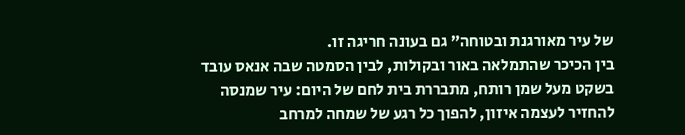של עיר מאורגנת ובטוחה” גם בעונה חריגה זו.
בין הכיכר שהתמלאה באור ובקולות, לבין הסמטה שבה אנאס עובד בשקט מעל שמן רותח, מתבררת בית לחם של היום: עיר שמנסה להחזיר לעצמה איזון, להפוך כל רגע של שמחה למרחב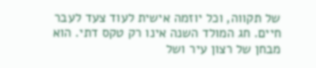של תקווה, וכל יוזמה אישית לעוד צעד לעבר חיים. חג המולד השנה אינו רק טקס דתי. הוא מבחן של רצון עיר ושל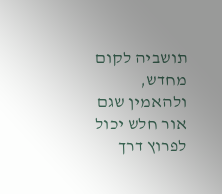תושביה לקום מחדש, ולהאמין שגם אור חלש יכול לפרוץ דרך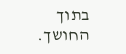בתוך החושך.